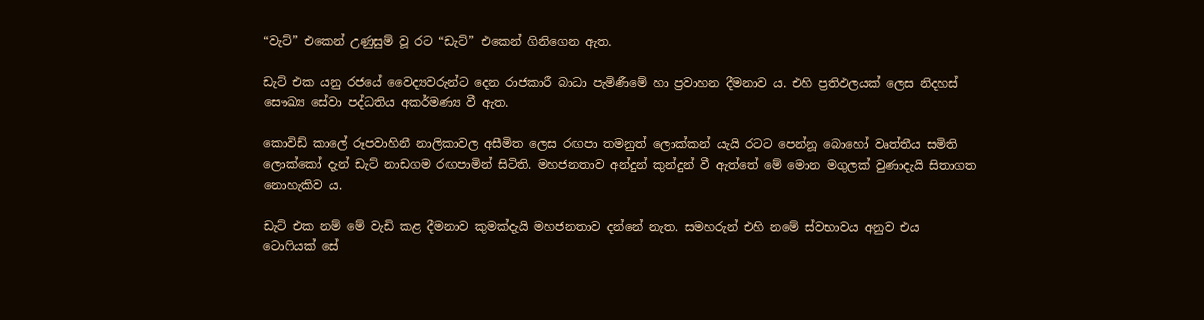“වැට්” එකෙන් උණුසුම් වූ රට “ඩැට්” එකෙන් ගිනිගෙන ඇත.

ඩැට් එක යනු රජයේ වෛද්‍යවරුන්ට දෙන රාජකාරී බාධා පැමිණීමේ හා ප්‍රවාහන දීමනාව ය. එහි ප්‍රතිඵලයක් ලෙස නිදහස් සෞඛ්‍ය සේවා පද්ධතිය අකර්මණ්‍ය වී ඇත.

කොවිඩ් කාලේ රූපවාහිනී නාලිකාවල අසීමිත ලෙස රඟපා තමනුත් ලොක්කන් යැයි රටට පෙන්නූ බොහෝ වෘත්තීය සමිති ලොක්කෝ දැන් ඩැට් නාඩගම රඟපාමින් සිටිති. මහජනතාව අන්දුන් කුන්දුන් වී ඇත්තේ මේ මොන මගුලක් වුණාදැයි සිතාගත නොහැකිව ය.

ඩැට් එක නම් මේ වැඩි කළ දීමනාව කුමක්දැයි මහජනතාව දන්නේ නැත. සමහරුන් එහි නමේ ස්වභාවය අනුව එය ටොෆියක් සේ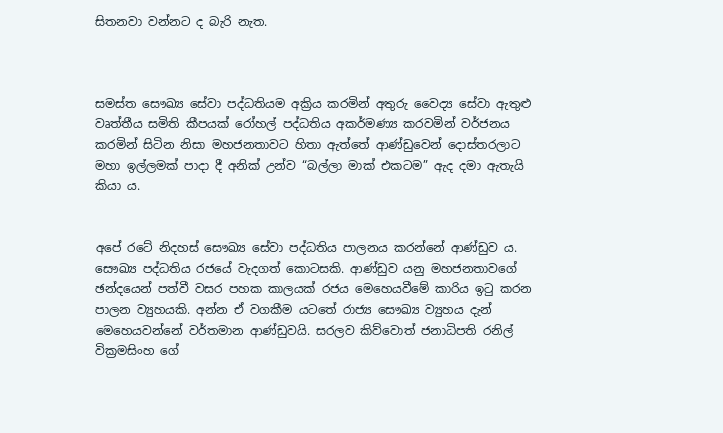සිතනවා වන්නට ද බැරි නැත.



සමස්ත සෞඛ්‍ය සේවා පද්ධතියම අක්‍රිය කරමින් අතුරු වෛද්‍ය සේවා ඇතුළු වෘත්තීය සමිති කීපයක් රෝහල් පද්ධතිය අකර්මණ්‍ය කරවමින් වර්ජනය කරමින් සිටින නිසා මහජනතාවට හිතා ඇත්තේ ආණ්ඩුවෙන් දොස්තරලාට මහා ඉල්ලමක් පාදා දී අනික් උන්ව “බල්ලා මාක් එකටම” ඇද දමා ඇතැයි කියා ය.


අපේ රටේ නිදහස් සෞඛ්‍ය සේවා පද්ධතිය පාලනය කරන්නේ ආණ්ඩුව ය. සෞඛ්‍ය පද්ධතිය රජයේ වැදගත් කොටසකි. ආණ්ඩුව යනු මහජනතාවගේ ඡන්දයෙන් පත්වී වසර පහක කාලයක් රජය මෙහෙයවීමේ කාරිය ඉටු කරන පාලන ව්‍යුහයකි. අන්න ඒ වගකීම යටතේ රාජ්‍ය සෞඛ්‍ය ව්‍යුහය දැන් මෙහෙයවන්නේ වර්තමාන ආණ්ඩුවයි. සරලව කිව්වොත් ජනාධිපති රනිල් වික්‍රමසිංහ ගේ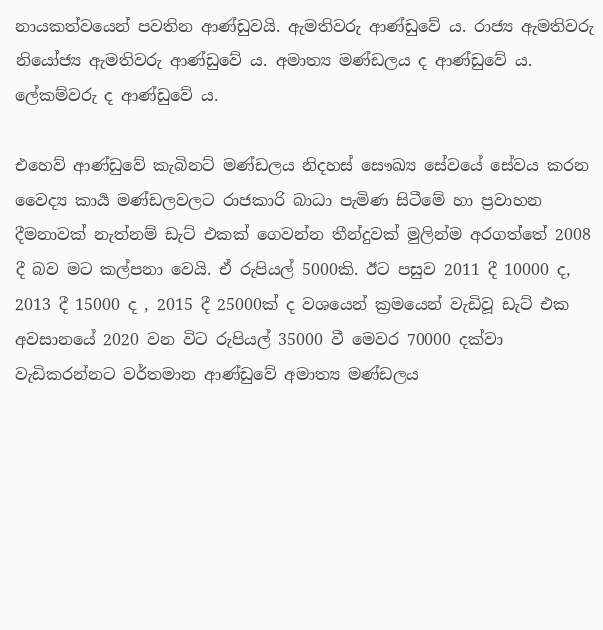නායකත්වයෙන් පවතින ආණ්ඩුවයි. ඇමතිවරු ආණ්ඩුවේ ය. රාජ්‍ය ඇමතිවරු නියෝජ්‍ය ඇමතිවරු ආණ්ඩුවේ ය. අමාත්‍ය මණ්ඩලය ද ආණ්ඩුවේ ය. ලේකම්වරු ද ආණ්ඩුවේ ය.

එහෙව් ආණ්ඩුවේ කැබිනට් මණ්ඩලය නිදහස් සෞඛ්‍ය සේවයේ සේවය කරන වෛද්‍ය කාර්‍ය මණ්ඩලවලට රාජකාරි බාධා පැමිණ සිටීමේ හා ප්‍රවාහන දීමනාවක් නැත්නම් ඩැට් එකක් ගෙවන්න තීන්දුවක් මුලින්ම අරගත්තේ 2008 දී බව මට කල්පනා වෙයි. ඒ රුපියල් 5000කි. ඊට පසුව 2011 දී 10000 ද,  2013 දී 15000 ද , 2015 දී 25000ක් ද වශයෙන් ක්‍රමයෙන් වැඩිවූ ඩැට් එක අවසානයේ 2020 වන විට රුපියල් 35000 වී මෙවර 70000 දක්වා වැඩිකරන්නට වර්තමාන ආණ්ඩුවේ අමාත්‍ය මණ්ඩලය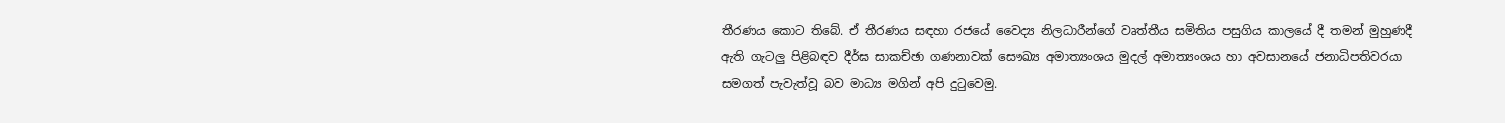තීරණය කොට තිබේ. ඒ තීරණය සඳහා රජයේ වෛද්‍ය නිලධාරීන්ගේ වෘත්තීය සමිතිය පසුගිය කාලයේ දී තමන් මුහුණදී ඇති ගැටලු පිළිබඳව දීර්ඝ සාකච්ඡා ගණනාවක් සෞඛ්‍ය අමාත්‍යංශය මුදල් අමාත්‍යංශය හා අවසානයේ ජනාධිපතිවරයා සමගත් පැවැත්වූ බව මාධ්‍ය මගින් අපි දුටුවෙමු.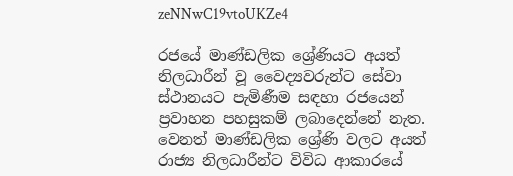zeNNwC19vtoUKZe4

රජයේ මාණ්ඩලික ශ්‍රේණියට අයත් නිලධාරීන් වූ වෛද්‍යවරුන්ට සේවා ස්ථානයට පැමිණීම සඳහා රජයෙන් ප්‍රවාහන පහසුකම් ලබාදෙන්නේ නැත. වෙනත් මාණ්ඩලික ශ්‍රේණි වලට අයත් රාජ්‍ය නිලධාරීන්ට විවිධ ආකාරයේ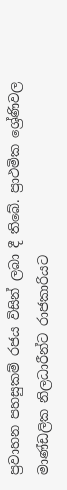ප්‍රවාහන පහසුකම්‍ රජය විසින් ලබා දී තිබේ. ප්‍රාථමික ශ්‍රේණිවල මාණ්ඩලික නිලධාරීන්ට රාජකාරියට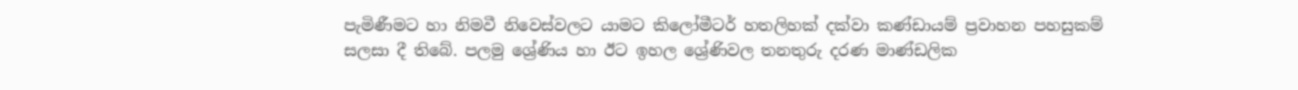පැමිණීමට හා නිමවී නිවෙස්වලට යාමට කිලෝමීටර් හතලිහක් දක්වා කණ්ඩායම් ප්‍රවාහන පහසුකම් සලසා දී තිබේ. පලමු ශ්‍රේණිය හා ඊට ඉහල ශ්‍රේණිවල තනතුරු දරණ මාණ්ඩලික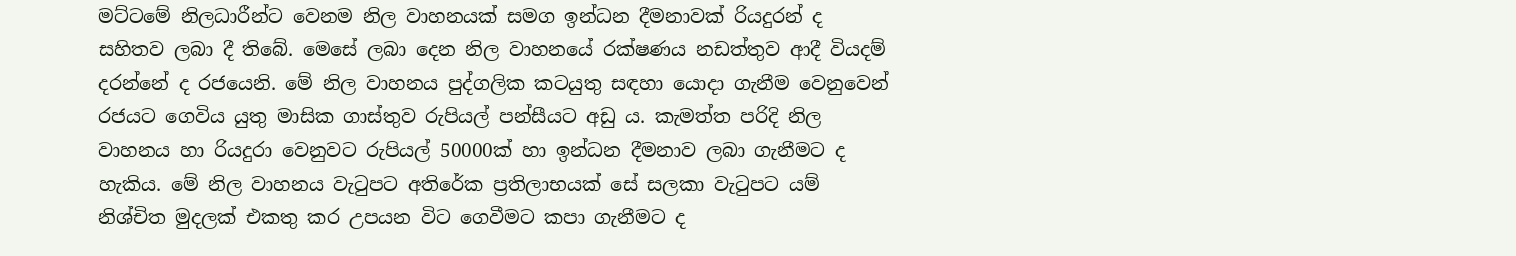මට්ටමේ නිලධාරීන්ට වෙනම නිල වාහනයක් සමග ඉන්ධන දීමනාවක් රියදුරන් ද සහිතව ලබා දී තිබේ. මෙසේ ලබා දෙන නිල වාහනයේ රක්ෂණය නඩත්තුව ආදී වියදම් දරන්නේ ද රජයෙනි. මේ නිල වාහනය පුද්ගලික කටයුතු සඳහා යොදා ගැනීම වෙනුවෙන් රජයට ගෙවිය යුතු මාසික ගාස්තුව රුපියල් පන්සීයට අඩු ය. කැමත්ත පරිදි නිල වාහනය හා රියදුරා වෙනුවට රුපියල් 50000ක් හා ඉන්ධන දීමනාව ලබා ගැනීමට ද හැකිය. මේ නිල වාහනය වැටුපට අතිරේක ප්‍රතිලාභයක් සේ සලකා වැටුපට යම් නිශ්චිත මුදලක් එකතු කර උපයන විට ගෙවීමට කපා ගැනීමට ද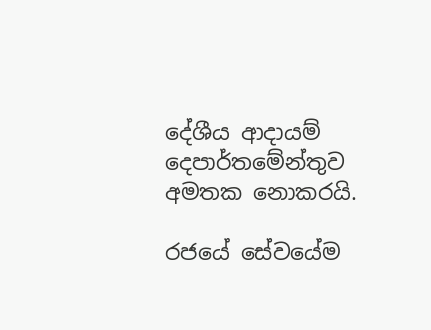දේශීය ආදායම් දෙපාර්තමේන්තුව අමතක නොකරයි.

රජයේ සේවයේම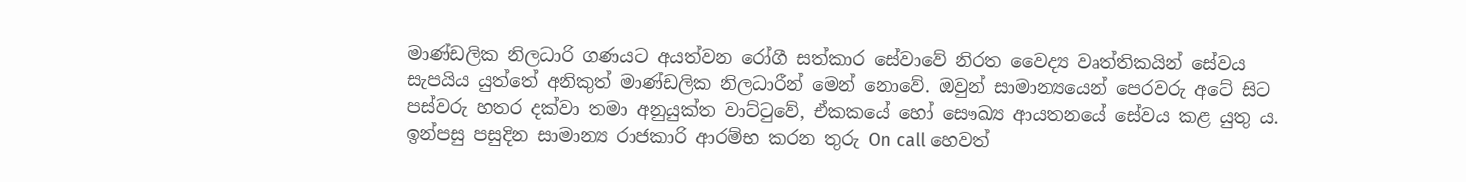මාණ්ඩලික නිලධාරි ගණයට අයත්වන රෝගී සත්කාර සේවාවේ නිරත වෛද්‍ය වෘත්තිකයින් සේවය සැපයිය යුත්තේ අනිකුත් මාණ්ඩලික නිලධාරීන් මෙන් නොවේ. ඔවුන් සාමාන්‍යයෙන් පෙරවරු අටේ සිට පස්වරු හතර දක්වා තමා අනුයුක්ත වාට්ටුවේ, ඒකකයේ හෝ සෞඛ්‍ය ආයතනයේ සේවය කළ යුතු ය. ඉන්පසු පසුදින සාමාන්‍ය රාජකාරි ආරම්භ කරන තුරු On call හෙවත්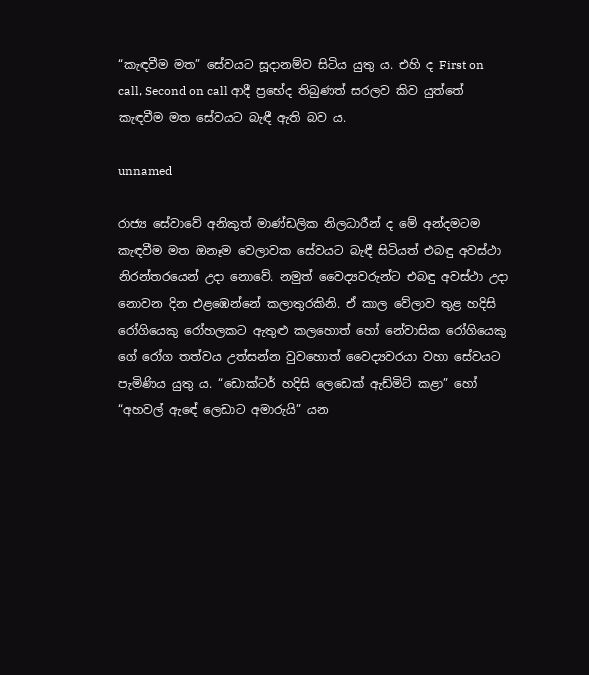“කැඳවීම මත” සේවයට සූදානම්ව සිටිය යුතු ය. එහි ද First on call, Second on call ආදී ප්‍රභේද තිබුණත් සරලව කිව යුත්තේ කැඳවීම මත සේවයට බැඳී ඇති බව ය.

unnamed

රාජ්‍ය සේවාවේ අනිකුත් මාණ්ඩලික නිලධාරීන් ද මේ අන්දමටම කැඳවීම මත ඔනෑම වෙලාවක සේවයට බැඳී සිටියත් එබඳු අවස්ථා නිරන්තරයෙන් උදා නොවේ. නමුත් වෛද්‍යවරුන්ට එබඳු අවස්ථා උදා නොවන දින එළඹෙන්නේ කලාතුරකිනි. ඒ කාල වේලාව තුළ හදිසි රෝගියෙකු රෝහලකට ඇතුළු කලහොත් හෝ නේවාසික රෝගියෙකු ගේ රෝග තත්වය උත්සන්න වුවහොත් වෛද්‍යවරයා වහා සේවයට පැමිණිය යුතු ය. “ඩොක්ටර් හදිසි ලෙඩෙක් ඇඩ්මිට් කළා” හෝ “අහවල් ඇඳේ ලෙඩාට අමාරුයි” යන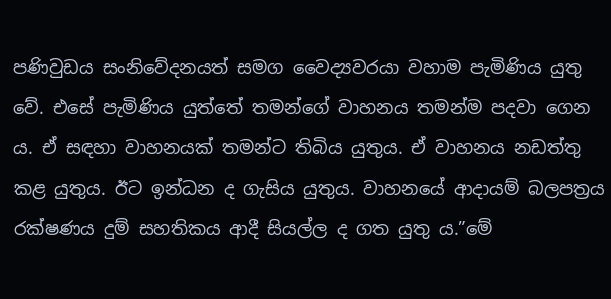පණිවුඩය සංනිවේදනයත් සමග වෛද්‍යවරයා වහාම පැමිණිය යුතු වේ. එසේ පැමිණිය යුත්තේ තමන්ගේ වාහනය තමන්ම පදවා ගෙන ය. ඒ සඳහා වාහනයක් තමන්ට තිබිය යුතුය. ඒ වාහනය නඩත්තු කළ යුතුය. ඊට ඉන්ධන ද ගැසිය යුතුය. වාහනයේ ආදායම් බලපත්‍රය රක්ෂණය දුම් සහතිකය ආදී සියල්ල ද ගත යුතු ය.”මේ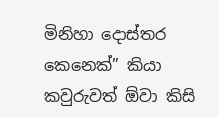මිනිහා දොස්තර කෙනෙක්” කියා කවුරුවත් ඕවා කිසි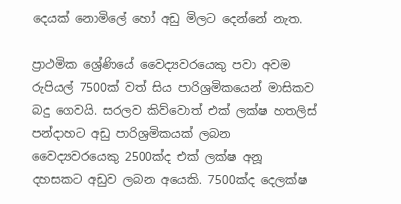දෙයක් නොමිලේ හෝ අඩු මිලට දෙන්නේ නැත.

ප්‍රාථමික ශ්‍රේණියේ වෛද්‍යවරයෙකු පවා අවම රුපියල් 7500ක් වත් සිය පාරිශ්‍රමිකයෙන් මාසිකව බදු ගෙවයි. සරලව කිව්වොත් එක් ලක්ෂ හතලිස් පන්දාහට අඩු පාරිශ්‍රමිකයක් ලබන වෛද්‍යවරයෙකු 2500ක්ද එක් ලක්ෂ අනූ දහසකට අඩුව ලබන අයෙකි. 7500ක්ද දෙලක්ෂ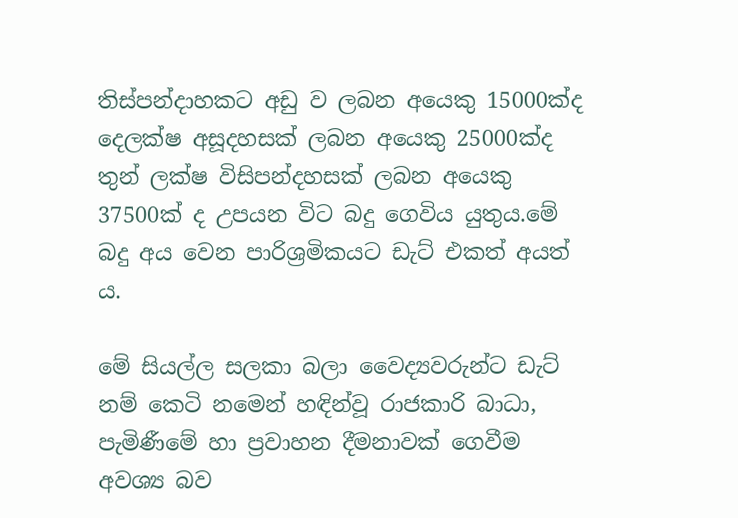තිස්පන්දාහකට අඩු ව ලබන අයෙකු 15000ක්ද දෙලක්ෂ අසූදහසක් ලබන අයෙකු 25000ක්ද තුන් ලක්ෂ විසිපන්දහසක් ලබන අයෙකු 37500ක් ද උපයන විට බදු ගෙවිය යුතුය.මේ බදු අය වෙන පාරිශ්‍රමිකයට ඩැට් එකත් අයත්‍ ය.

මේ සියල්ල සලකා බලා වෛද්‍යවරුන්ට ඩැට් නම් කෙටි නමෙන් හඳින්වූ රාජකාරි බාධා, පැමිණීමේ හා ප්‍රවාහන දීමනාවක් ගෙවීම අවශ්‍ය බව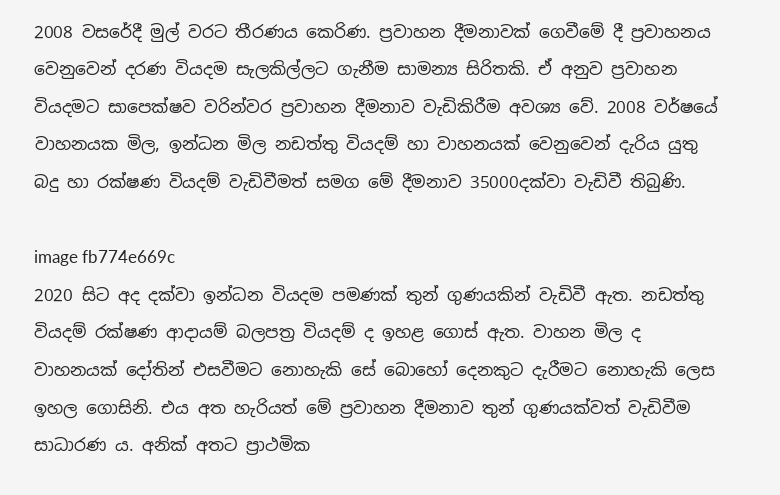2008 වසරේදී මුල් වරට තීරණය කෙරිණ. ප්‍රවාහන දීමනාවක් ගෙවීමේ දී ප්‍රවාහනය වෙනුවෙන් දරණ වියදම සැලකිල්ලට ගැනීම සාමන්‍ය සිරිතකි. ඒ අනුව ප්‍රවාහන වියදමට සාපෙක්ෂව වරින්වර ප්‍රවාහන දීමනාව වැඩිකිරීම අවශ්‍ය වේ. 2008 වර්ෂයේ වාහනයක මිල, ඉන්ධන මිල නඩත්තු වියදම් හා වාහනයක් වෙනුවෙන් දැරිය යුතු බදු හා රක්ෂණ වියදම් වැඩිවීමත් සමග මේ දීමනාව 35000දක්වා වැඩිවී තිබුණි.

image fb774e669c
2020 සිට අද දක්වා ඉන්ධන වියදම පමණක් තුන් ගුණයකින් වැඩිවී ඇත. නඩත්තු වියදම් රක්ෂණ ආදායම් බලපත්‍ර වියදම් ද ඉහළ ගොස් ඇත. වාහන මිල ද වාහනයක් දෝතින් එසවීමට නොහැකි සේ බොහෝ දෙනකුට දැරීමට නොහැකි ලෙස ඉහල ගොසිනි. එය අත හැරියත් මේ ප්‍රවාහන දීමනාව තුන් ගුණයක්වත් වැඩිවීම සාධාරණ ය. අනික් අතට ප්‍රාථමික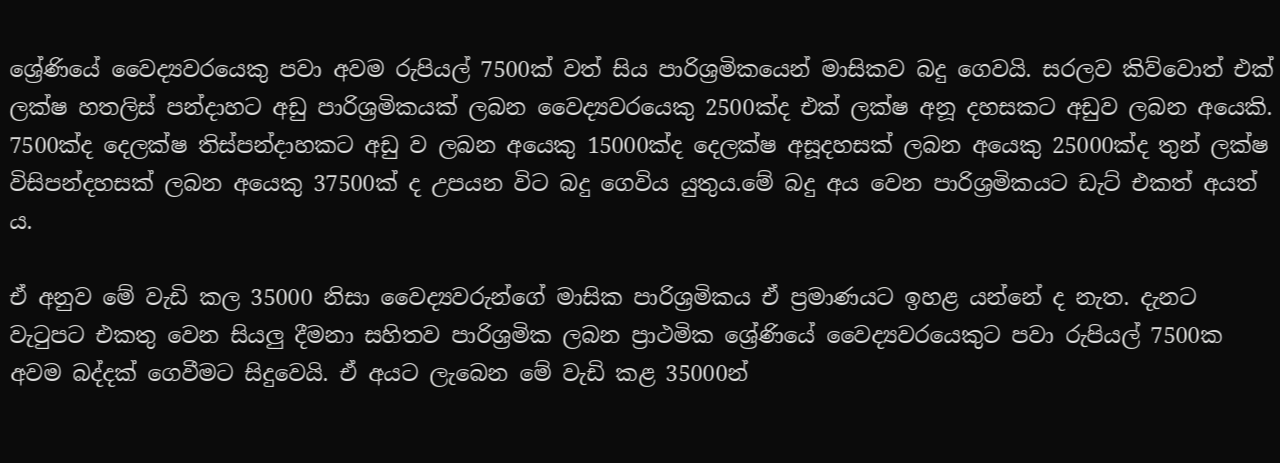ශ්‍රේණියේ වෛද්‍යවරයෙකු පවා අවම රුපියල් 7500ක් වත් සිය පාරිශ්‍රමිකයෙන් මාසිකව බදු ගෙවයි. සරලව කිව්වොත් එක් ලක්ෂ හතලිස් පන්දාහට අඩු පාරිශ්‍රමිකයක් ලබන වෛද්‍යවරයෙකු 2500ක්ද එක් ලක්ෂ අනූ දහසකට අඩුව ලබන අයෙකි. 7500ක්ද දෙලක්ෂ තිස්පන්දාහකට අඩු ව ලබන අයෙකු 15000ක්ද දෙලක්ෂ අසූදහසක් ලබන අයෙකු 25000ක්ද තුන් ලක්ෂ විසිපන්දහසක් ලබන අයෙකු 37500ක් ද උපයන විට බදු ගෙවිය යුතුය.මේ බදු අය වෙන පාරිශ්‍රමිකයට ඩැට් එකත් අයත්‍ ය.

ඒ අනුව මේ වැඩි කල 35000 නිසා වෛද්‍යවරුන්ගේ මාසික පාරිශ්‍රමිකය ඒ ප්‍රමාණයට ඉහළ යන්නේ ද නැත. දැනට වැටුපට එකතු වෙන සියලු දීමනා සහිතව පාරිශ්‍රමික ලබන ප්‍රාථමික ශ්‍රේණියේ වෛද්‍යවරයෙකුට පවා රුපියල් 7500ක අවම බද්දක් ගෙවීමට සිදුවෙයි. ඒ අයට ලැබෙන මේ වැඩි කළ 35000න්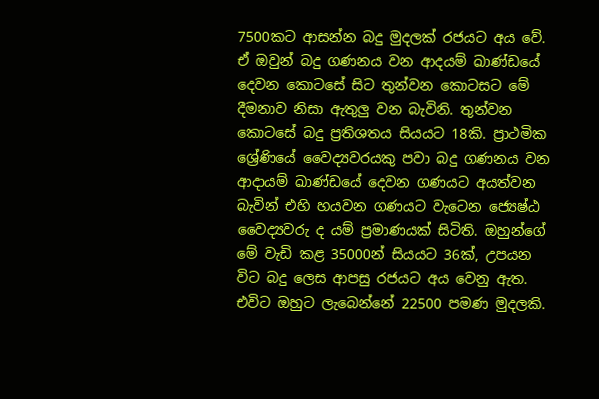7500කට ආසන්න බදු මුදලක් රජයට අය වේ. ඒ ඔවුන් බදු ගණනය වන ආදයම් ඛාණ්ඩයේ දෙවන කොටසේ සිට තුන්වන කොටසට මේ දීමනාව නිසා ඇතුලු වන බැවිනි. තුන්වන කොටසේ බදු ප්‍රතිශතය සියයට 18කි. ප්‍රාථමික ශ්‍රේණියේ වෛද්‍යවරයකු පවා බදු ගණනය වන ආදායම් ඛාණ්ඩයේ දෙවන ගණයට අයත්වන බැවින් එහි හයවන ගණයට වැටෙන ජ්‍යෙෂ්ඨ වෛද්‍යවරු ද යම් ප්‍රමාණයක් සිටිති. ඔහුන්ගේ මේ වැඩි කළ 35000න් සියයට 36ක්, උපයන විට බදු ලෙස ආපසු රජයට අය වෙනු ඇත. එවිට ඔහුට ලැබෙන්නේ 22500 පමණ මුදලකි.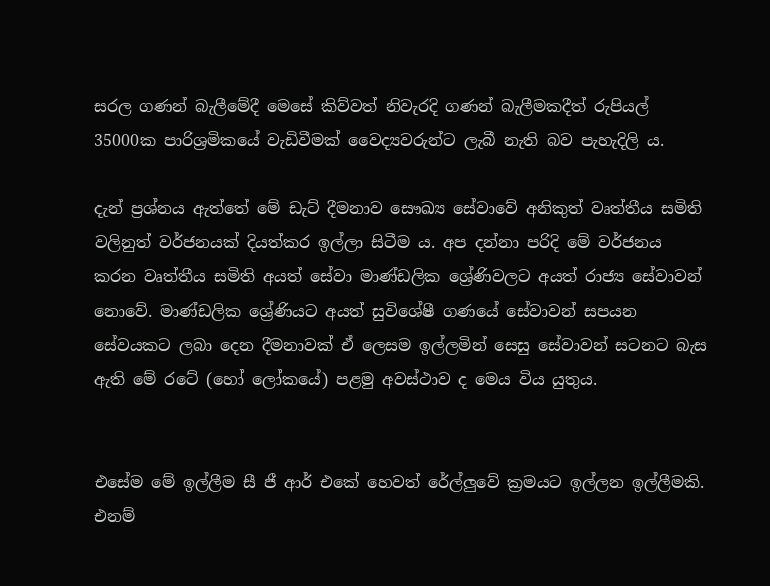සරල ගණන් බැලීමේදී මෙසේ කිව්වත් නිවැරදි ගණන් බැලීමකදීත් රුපියල් 35000ක පාරිශ්‍රමිකයේ වැඩිවීමක් වෛද්‍යවරුන්ට ලැබී නැති බව පැහැදිලි ය.

දැන් ප්‍රශ්නය ඇත්තේ මේ ඩැට් දීමනාව සෞඛ්‍ය සේවාවේ අනිකුත් වෘත්තීය සමිති වලිනුත් වර්ජනයක් දියත්කර ඉල්ලා සිටීම ය. අප දන්නා පරිදි මේ වර්ජනය කරන වෘත්තීය සමිති අයත් සේවා මාණ්ඩලික ශ්‍රේණිවලට අයත් රාජ්‍ය සේවාවන් නොවේ. මාණ්ඩලික ශ්‍රේණියට අයත් සුවිශේෂී ගණයේ සේවාවන් සපයන සේවයකට ලබා දෙන දීමනාවක් ඒ ලෙසම ඉල්ලමින් සෙසු සේවාවන් සටනට බැස ඇති මේ රටේ (හෝ ලෝකයේ) පළමු අවස්ථාව ද මෙය විය යුතුය.


එසේම මේ ඉල්ලීම සී ජී ආර් එකේ හෙවත් රේල්ලුවේ ක්‍රමයට ඉල්ලන ඉල්ලීමකි. එනම්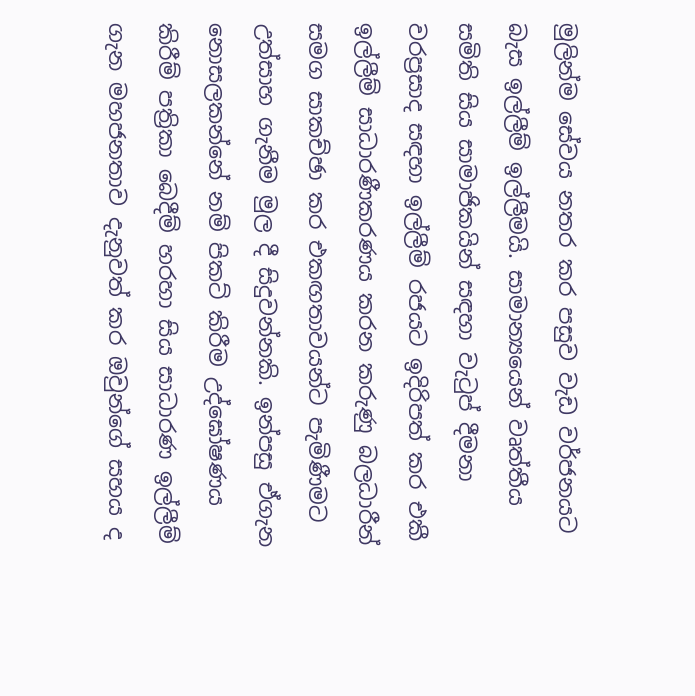මුලින්ම සේවය නතර කර පසුව වැඩ වර්ජනයට බැස ඉල්ලීම් ඉල්ලීමයි. සාමාන්‍යයෙන් වෘත්තීය සමිති සිය සාමාජිකයින් සඳහා වැටුප් දීමනා වරප්‍රසාද සඳහා ඉල්ලීම් රජයට ඉදිරිපත් කර එකී ඉල්ලීම් සාධාරණීකරණය කරන කරුණු බලධාරීන් සමග සාකච්ඡා කර එකඟතාවයන්ට පැමිණීමට උත්සාහ ගැනීම මුල දී සිදුවන්නකි. ඉන්පසු ඒගැන නොසලකන්නේ නම් පිකට් කිරීම උද්ඝෝෂණය කිරීම් පත්‍රිකා බෙදීම් හරහා සිය සාධාරණ ඉල්ලීම් ගැන මහජනතාව දැනුවත් කර ඔවුන්ගේ සහය ද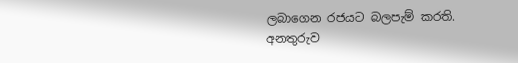ලබාගෙන රජයට බලපැම් කරති. අනතුරුව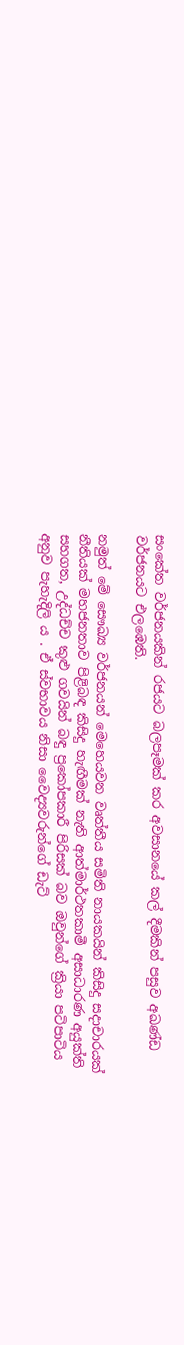සංකේත වර්ජනයකින් රජයට බලපෑමක් කර අවසානයේ කල් දීමකින් පසුව අඛණ්ඩ වර්ජනයට එලඹෙති.

නමුත් මේ සෞඛ්‍ය වර්ජනයන් මෙහෙයවන වෘත්තීය සමිති නායකයින් කිසිදු සදාචාරයක් නීතියක් මහජනතාව පිළිබඳ කිසිදු හැඟීමක් නැති ආත්මාර්ථතකාමී අසාධාරණ අයුක්ති සහගත, උද්ධච්ච කුළු ගවයින් බඳු ප්‍රකෝපකාරී පිරිසක් බව ඔවුන්ගේ ක්‍රියා පටිපාටිය අනුව පැහැදිලි ය . ඒ ස්වභාවය නිසා වෛද්‍යවරුන්ගේ ඩැට්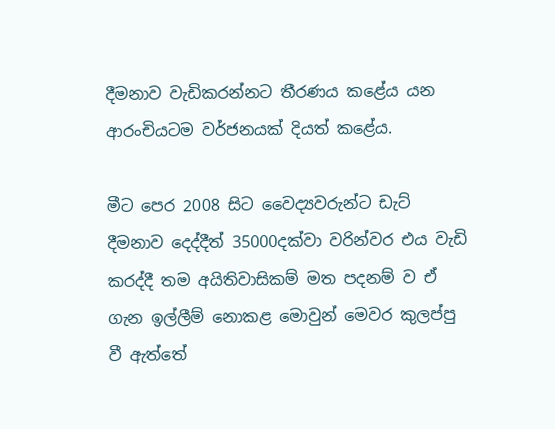දීමනාව වැඩිකරන්නට තීරණය කළේය යන ආරංචියටම වර්ජනයක් දියත් කළේය.

මීට පෙර 2008 සිට වෛද්‍යවරුන්ට ඩැට් දීමනාව දෙද්දීත් 35000දක්වා වරින්වර එය වැඩි කරද්දී තම අයිතිවාසිකම් මත පදනම් ව ඒ ගැන ඉල්ලීම් නොකළ මොවුන් මෙවර කුලප්පු වී ඇත්තේ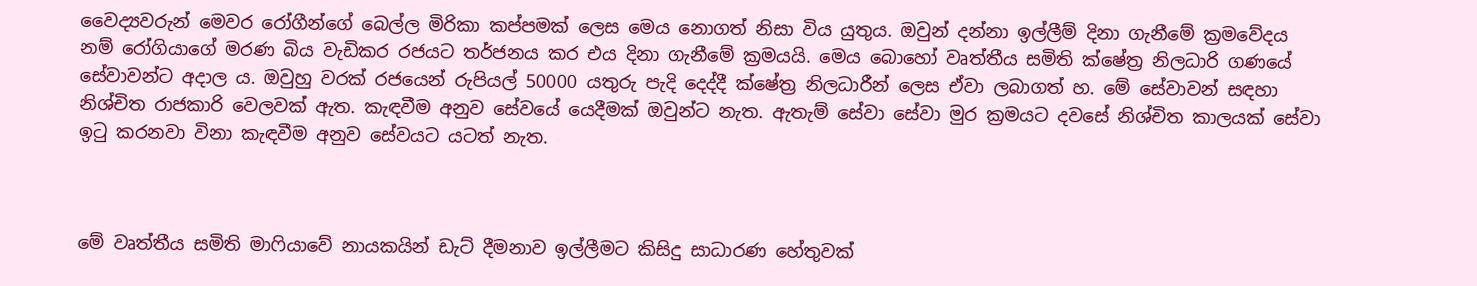වෛද්‍යවරුන් මෙවර රෝගීන්ගේ බෙල්ල මිරිකා කප්පමක් ලෙස මෙය නොගත් නිසා විය යුතුය. ඔවුන් දන්නා ඉල්ලීම් දිනා ගැනීමේ ක්‍රමවේදය නම් රෝගියාගේ මරණ බිය වැඩිකර රජයට තර්ජනය කර එය දිනා ගැනීමේ ක්‍රමයයි. මෙය බොහෝ වෘත්තීය සමිති ක්ෂේත්‍ර නිලධාරි ගණයේ සේවාවන්ට අදාල ය. ඔවුහු වරක් රජයෙන් රුපියල් 50000 යතුරු පැදි දෙද්දී ක්ෂේත්‍ර නිලධාරීන් ලෙස ඒවා ලබාගත් හ. මේ සේවාවන් සඳහා නිශ්චිත රාජකාරි වෙලවක් ඇත. කැඳවීම අනුව සේවයේ යෙදීමක් ඔවුන්ට නැත. ඇතැම් සේවා සේවා මුර ක්‍රමයට දවසේ නිශ්චිත කාලයක් සේවා ඉටු කරනවා විනා කැඳවීම අනුව සේවයට යටත් නැත.



මේ වෘත්තීය සමිති මාෆියාවේ නායකයින් ඩැට් දීමනාව ඉල්ලීමට කිසිදු සාධාරණ හේතුවක්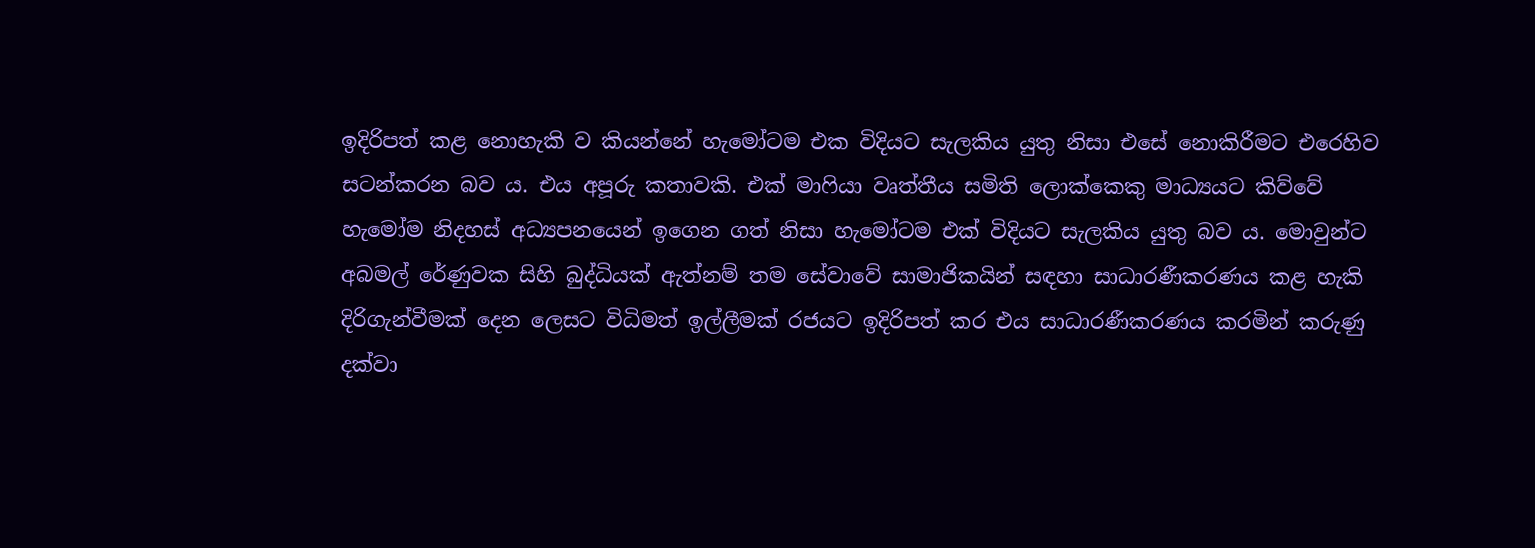ඉදිරිපත් කළ නොහැකි ව කියන්නේ හැමෝටම එක විදියට සැලකිය යුතු නිසා එසේ නොකිරීමට එරෙහිව සටන්කරන බව ය. එය අපූරු කතාවකි. එක් මාෆියා වෘත්තීය සමිති ලොක්කෙකු මාධ්‍යයට කිව්වේ හැමෝම නිදහස් අධ්‍යපනයෙන් ඉගෙන ගත් නිසා හැමෝටම එක් විදියට සැලකිය යුතු බව ය. මොවුන්ට අබමල් රේණුවක සිහි බුද්ධියක් ඇත්නම් තම සේවාවේ සාමාජිකයින් සඳහා සාධාරණීකරණය කළ හැකි දිරිගැන්වීමක් දෙන ලෙසට විධිමත් ඉල්ලීමක් රජයට ඉදිරිපත් කර එය සාධාරණීකරණය කරමින් කරුණු දක්වා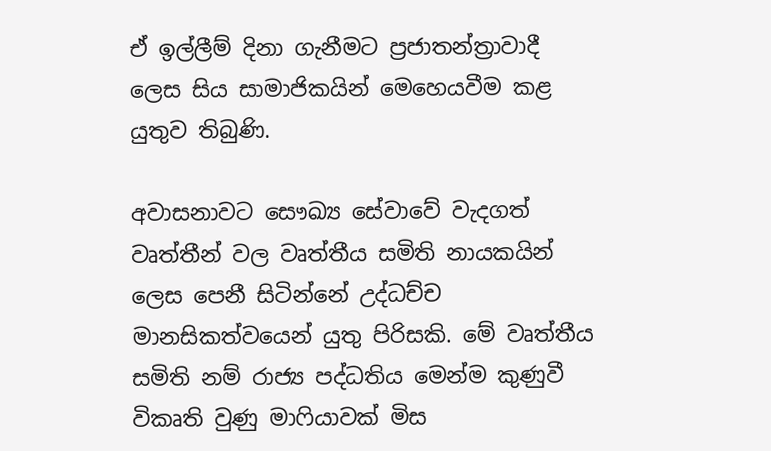ඒ ඉල්ලීම් දිනා ගැනීමට ප්‍රජාතන්ත්‍රාවාදී ලෙස සිය සාමාජිකයින් මෙහෙයවීම කළ යුතුව තිබුණි.

අවාසනාවට සෞඛ්‍ය සේවාවේ වැදගත් වෘත්තීන් වල වෘත්තීය සමිති නායකයින් ලෙස පෙනී සිටින්නේ උද්ධච්ච මානසිකත්වයෙන් යුතු පිරිසකි. මේ වෘත්තීය සමිති නම් රාජ්‍ය පද්ධතිය මෙන්ම කුණුවී විකෘති වුණු මාෆියාවක් මිස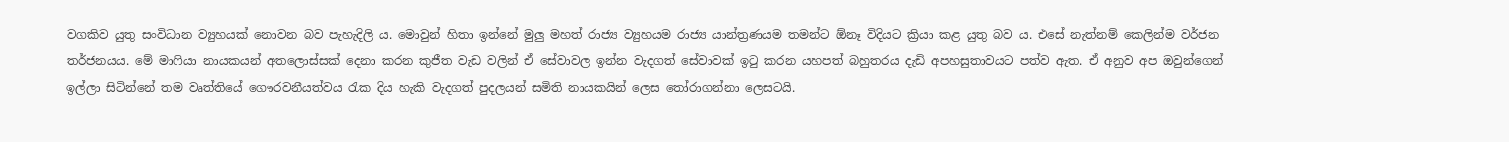වගකිව යුතු සංවිධාන ව්‍යුහයක් නොවන බව පැහැදිලි ය. මොවුන් හිතා ඉන්නේ මුලු මහත් රාජ්‍ය ව්‍යුහයම රාජ්‍ය යාන්ත්‍රණයම තමන්ට ඕනෑ විදියට ක්‍රියා කළ යුතු බව ය. එසේ නැත්නම් කෙලින්ම වර්ජන තර්ජනයය. මේ මාෆියා නායකයන් අතලොස්සක් දෙනා කරන කුජීත වැඩ වලින් ඒ සේවාවල ඉන්න වැදගත් සේවාවක් ඉටු කරන යහපත් බහුතරය දැඩි අපහසුතාවයට පත්ව ඇත. ඒ අනුව අප ඔවුන්ගෙන් ඉල්ලා සිටින්නේ තම වෘත්තියේ ගෞරවනීයත්වය රැක දිය හැකි වැදගත් පුදලයන් සමිති නායකයින් ලෙස තෝරාගන්නා ලෙසටයි.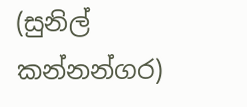(සුනිල් කන්නන්ගර)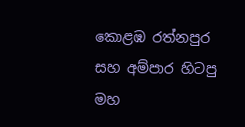කොළඹ රත්නපුර සහ අම්පාර හිටපු මහ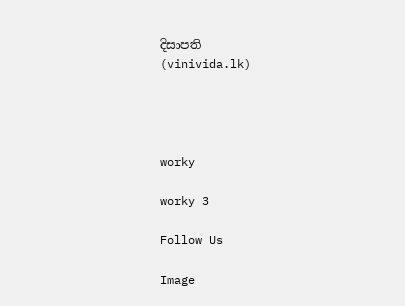දිසාපති
(vinivida.lk)




worky

worky 3

Follow Us

Image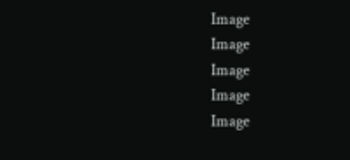Image
Image
Image
Image
Image